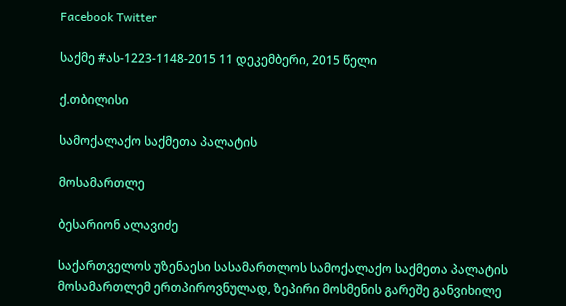Facebook Twitter

საქმე #ას-1223-1148-2015 11 დეკემბერი, 2015 წელი

ქ.თბილისი

სამოქალაქო საქმეთა პალატის

მოსამართლე

ბესარიონ ალავიძე

საქართველოს უზენაესი სასამართლოს სამოქალაქო საქმეთა პალატის მოსამართლემ ერთპიროვნულად, ზეპირი მოსმენის გარეშე განვიხილე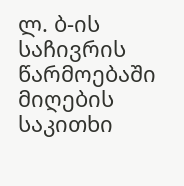ლ. ბ-ის საჩივრის წარმოებაში მიღების საკითხი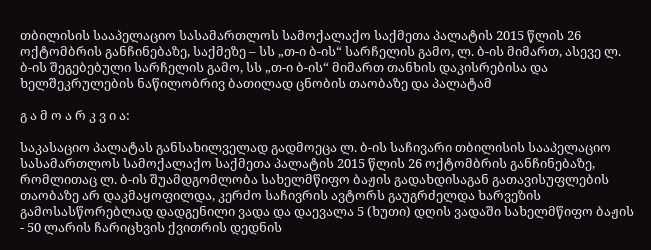თბილისის სააპელაციო სასამართლოს სამოქალაქო საქმეთა პალატის 2015 წლის 26 ოქტომბრის განჩინებაზე, საქმეზე – სს „თ-ი ბ-ის“ სარჩელის გამო, ლ. ბ-ის მიმართ, ასევე ლ. ბ-ის შეგებებული სარჩელის გამო, სს „თ-ი ბ-ის“ მიმართ თანხის დაკისრებისა და ხელშეკრულების ნაწილობრივ ბათილად ცნობის თაობაზე და პალატამ

გ ა მ ო ა რ კ ვ ი ა:

საკასაციო პალატას განსახილველად გადმოეცა ლ. ბ-ის საჩივარი თბილისის სააპელაციო სასამართლოს სამოქალაქო საქმეთა პალატის 2015 წლის 26 ოქტომბრის განჩინებაზე, რომლითაც ლ. ბ-ის შუამდგომლობა სახელმწიფო ბაჟის გადახდისაგან გათავისუფლების თაობაზე არ დაკმაყოფილდა, კერძო საჩივრის ავტორს გაუგრძელდა ხარვეზის გამოსასწორებლად დადგენილი ვადა და დაევალა 5 (ხუთი) დღის ვადაში სახელმწიფო ბაჟის - 50 ლარის ჩარიცხვის ქვითრის დედნის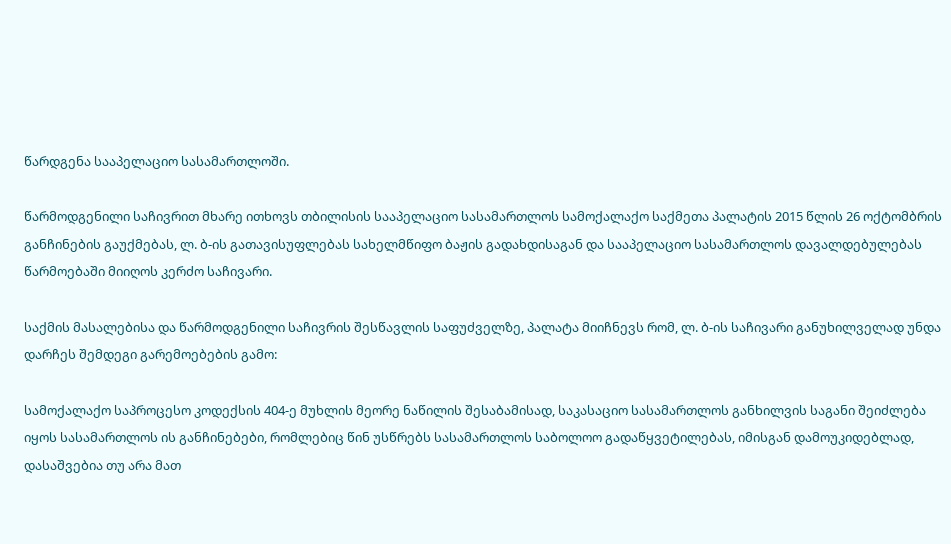წარდგენა სააპელაციო სასამართლოში.

წარმოდგენილი საჩივრით მხარე ითხოვს თბილისის სააპელაციო სასამართლოს სამოქალაქო საქმეთა პალატის 2015 წლის 26 ოქტომბრის განჩინების გაუქმებას, ლ. ბ-ის გათავისუფლებას სახელმწიფო ბაჟის გადახდისაგან და სააპელაციო სასამართლოს დავალდებულებას წარმოებაში მიიღოს კერძო საჩივარი.

საქმის მასალებისა და წარმოდგენილი საჩივრის შესწავლის საფუძველზე, პალატა მიიჩნევს რომ, ლ. ბ-ის საჩივარი განუხილველად უნდა დარჩეს შემდეგი გარემოებების გამო:

სამოქალაქო საპროცესო კოდექსის 404-ე მუხლის მეორე ნაწილის შესაბამისად, საკასაციო სასამართლოს განხილვის საგანი შეიძლება იყოს სასამართლოს ის განჩინებები, რომლებიც წინ უსწრებს სასამართლოს საბოლოო გადაწყვეტილებას, იმისგან დამოუკიდებლად, დასაშვებია თუ არა მათ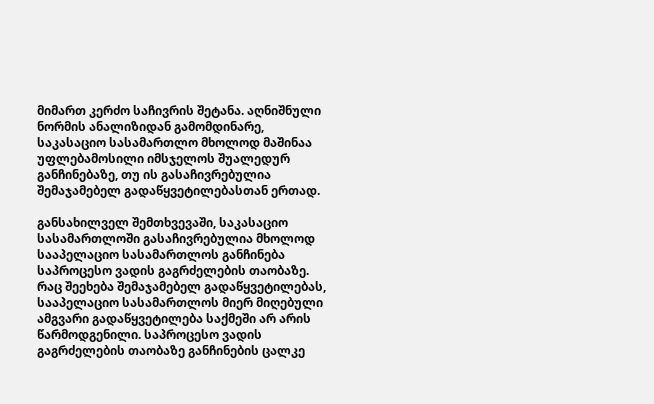მიმართ კერძო საჩივრის შეტანა. აღნიშნული ნორმის ანალიზიდან გამომდინარე, საკასაციო სასამართლო მხოლოდ მაშინაა უფლებამოსილი იმსჯელოს შუალედურ განჩინებაზე, თუ ის გასაჩივრებულია შემაჯამებელ გადაწყვეტილებასთან ერთად.

განსახილველ შემთხვევაში, საკასაციო სასამართლოში გასაჩივრებულია მხოლოდ სააპელაციო სასამართლოს განჩინება საპროცესო ვადის გაგრძელების თაობაზე. რაც შეეხება შემაჯამებელ გადაწყვეტილებას, სააპელაციო სასამართლოს მიერ მიღებული ამგვარი გადაწყვეტილება საქმეში არ არის წარმოდგენილი. საპროცესო ვადის გაგრძელების თაობაზე განჩინების ცალკე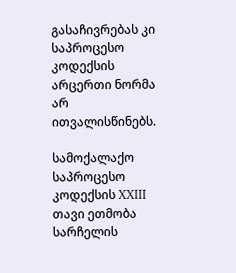გასაჩივრებას კი საპროცესო კოდექსის არცერთი ნორმა არ ითვალისწინებს.

სამოქალაქო საპროცესო კოდექსის XXIII თავი ეთმობა სარჩელის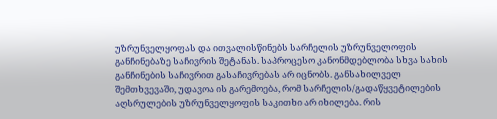უზრუნველყოფას და ითვალისწინებს სარჩელის უზრუნველოფის განჩინებაზე საჩივრის შეტანას. საპროცესო კანონმდებლობა სხვა სახის განჩინების საჩივრით გასაჩივრებას არ იცნობს. განსახილველ შემთხვევაში, უდავოა ის გარემოება, რომ სარჩელის/გადაწყვეტილების აღსრულების უზრუნველყოფის საკითხი არ იხილება. რის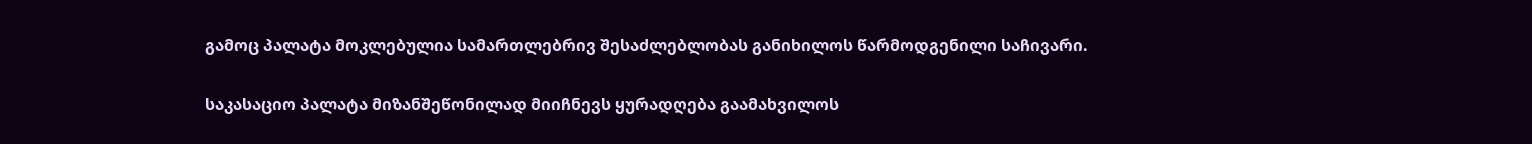გამოც პალატა მოკლებულია სამართლებრივ შესაძლებლობას განიხილოს წარმოდგენილი საჩივარი.

საკასაციო პალატა მიზანშეწონილად მიიჩნევს ყურადღება გაამახვილოს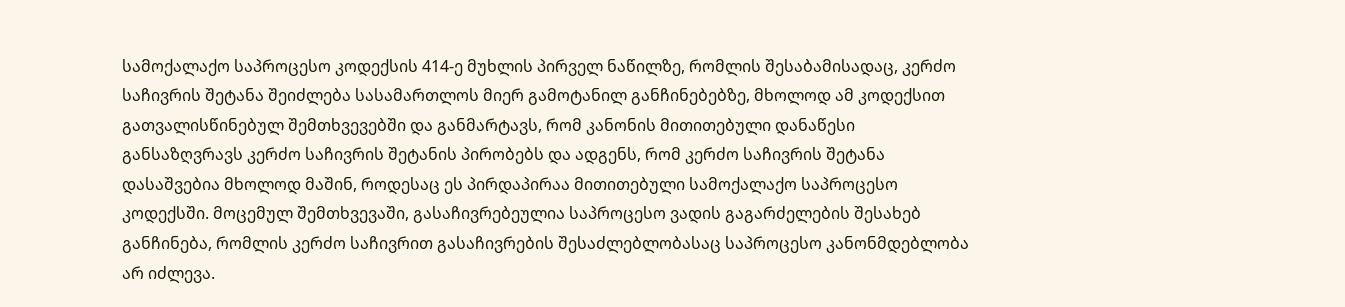სამოქალაქო საპროცესო კოდექსის 414-ე მუხლის პირველ ნაწილზე, რომლის შესაბამისადაც, კერძო საჩივრის შეტანა შეიძლება სასამართლოს მიერ გამოტანილ განჩინებებზე, მხოლოდ ამ კოდექსით გათვალისწინებულ შემთხვევებში და განმარტავს, რომ კანონის მითითებული დანაწესი განსაზღვრავს კერძო საჩივრის შეტანის პირობებს და ადგენს, რომ კერძო საჩივრის შეტანა დასაშვებია მხოლოდ მაშინ, როდესაც ეს პირდაპირაა მითითებული სამოქალაქო საპროცესო კოდექსში. მოცემულ შემთხვევაში, გასაჩივრებეულია საპროცესო ვადის გაგარძელების შესახებ განჩინება, რომლის კერძო საჩივრით გასაჩივრების შესაძლებლობასაც საპროცესო კანონმდებლობა არ იძლევა.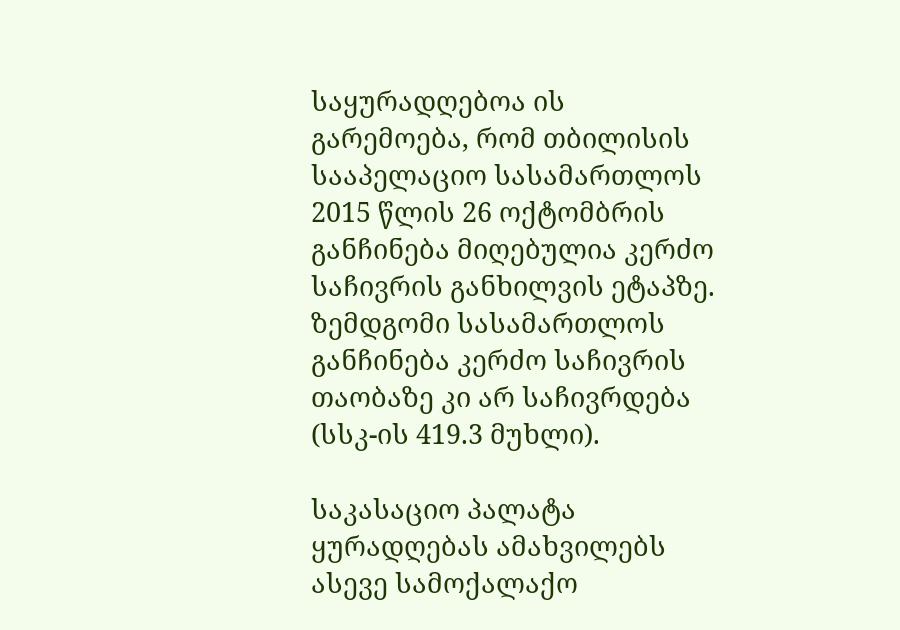საყურადღებოა ის გარემოება, რომ თბილისის სააპელაციო სასამართლოს 2015 წლის 26 ოქტომბრის განჩინება მიღებულია კერძო საჩივრის განხილვის ეტაპზე. ზემდგომი სასამართლოს განჩინება კერძო საჩივრის თაობაზე კი არ საჩივრდება (სსკ-ის 419.3 მუხლი).

საკასაციო პალატა ყურადღებას ამახვილებს ასევე სამოქალაქო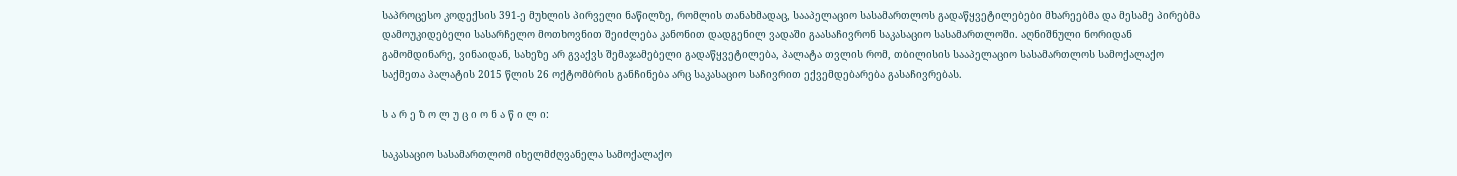საპროცესო კოდექსის 391-ე მუხლის პირველი ნაწილზე, რომლის თანახმადაც, სააპელაციო სასამართლოს გადაწყვეტილებები მხარეებმა და მესამე პირებმა დამოუკიდებელი სასარჩელო მოთხოვნით შეიძლება კანონით დადგენილ ვადაში გაასაჩივრონ საკასაციო სასამართლოში. აღნიშნული ნორიდან გამომდინარე, ვინაიდან, სახეზე არ გვაქვს შემაჯამებელი გადაწყვეტილება, პალატა თვლის რომ, თბილისის სააპელაციო სასამართლოს სამოქალაქო საქმეთა პალატის 2015 წლის 26 ოქტომბრის განჩინება არც საკასაციო საჩივრით ექვემდებარება გასაჩივრებას.

ს ა რ ე ზ ო ლ უ ც ი ო ნ ა წ ი ლ ი:

საკასაციო სასამართლომ იხელმძღვანელა სამოქალაქო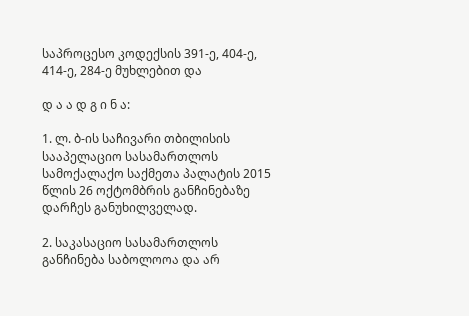საპროცესო კოდექსის 391-ე, 404-ე, 414-ე, 284-ე მუხლებით და

დ ა ა დ გ ი ნ ა:

1. ლ. ბ-ის საჩივარი თბილისის სააპელაციო სასამართლოს სამოქალაქო საქმეთა პალატის 2015 წლის 26 ოქტომბრის განჩინებაზე დარჩეს განუხილველად.

2. საკასაციო სასამართლოს განჩინება საბოლოოა და არ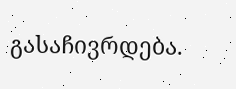გასაჩივრდება.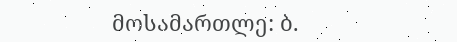მოსამართლე: ბ.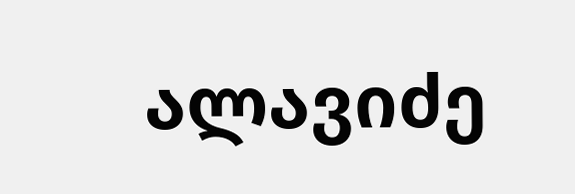ალავიძე